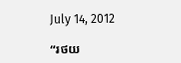July 14, 2012

“រថយ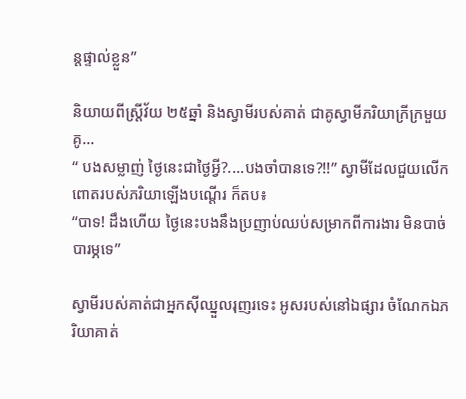ន្តផ្ទាល់ខ្លួន”

និយាយពីស្ត្រីវ័យ ២៥ឆ្នាំ និងស្វាមីរបស់គាត់ ជាគូស្វាមីភរិយាក្រីក្រមួយគូ...
“ បងសម្លាញ់ ថ្ងៃនេះជាថ្ងៃអ្វី?....បងចាំបានទេ?!!” ស្វាមីដែលជួយលើកពោតរបស់ភរិយាឡើងបណ្តើរ ក៏តប៖
“បាទ! ដឹងហើយ ថ្ងៃនេះបងនឹងប្រញាប់ឈប់សម្រាកពីការងារ មិនបាច់បារម្ភទេ”

ស្វាមីរបស់គាត់ជាអ្នកស៊ីឈ្នួលរុញរទេះ អូសរបស់នៅឯផ្សារ ចំណែកឯភរិយាគាត់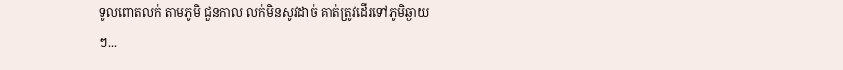ទូលពោតលក់ តាមភូមិ ជួនកាល លក់មិនសូវដាច់ គាត់ត្រូវដើរទៅភូមិឆ្ងាយៗ...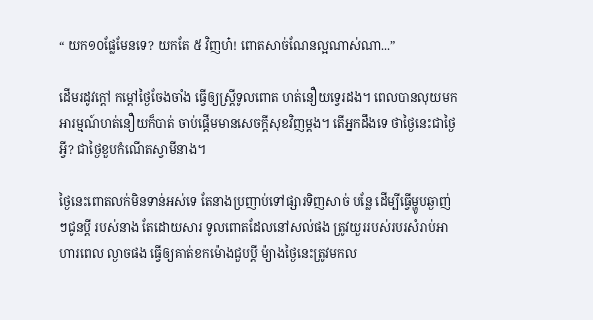“ យក១០ផ្លែមែនទេ? យកតែ ៥ វិញហ៎! ពោតសាច់ណែនល្អណាស់ណា...”

ដើមរដូវក្តៅ កម្តៅថ្ងៃចែងចាំង ធ្វើឲ្យស្ត្រីទូលពោត ហត់នឿយទ្វេរដង។ ពេលបានលុយមក អារម្មណ៍ហត់នឿយក៏បាត់ ចាប់ផ្តើមមានសេចក្តីសុខវិញម្តង។ តើអ្នកដឹងទេ ថាថ្ងៃនេះជាថ្ងៃអ្វី? ជាថ្ងៃខួបកំណើតស្វាមីនាង។

ថ្ងៃនេះពោតលក់មិនទាន់អស់ទេ តែនាងប្រញាប់ទៅផ្សារទិញសាច់ បន្លែ ដើម្បីធ្វើម្ហូបឆ្ងាញ់ៗជូនប្តី របស់នាង តែដោយសារ ទូលពោតដែលនៅសល់ផង ត្រូវយួររបស់របរសំរាប់អាហារពេល ល្ងាចផង ធ្វើឲ្យគាត់ខកម៉ោងជួបប្តី ម៉្យាងថ្ងៃនេះត្រូវមកល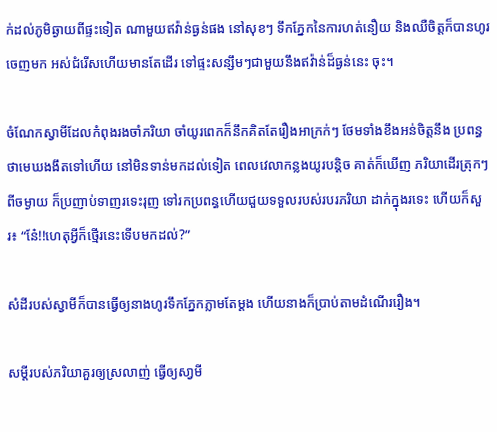ក់ដល់ភូមិឆ្ងាយពីផ្ទះទៀត ណាមួយឥវ៉ាន់ធ្ងន់ផង នៅសុខៗ ទឹកភ្នែកនៃការហត់នឿយ និងឈឺចិត្តក៏បានហូរចេញមក អស់ជំរើសហើយមានតែដើរ ទៅផ្ទះសន្សឹមៗជាមួយនឹងឥវ៉ាន់ដ៏ធ្ងន់នេះ ចុះ។

ចំណែកស្វាមីដែលកំពុងរងចាំភរិយា ចាំយូរពេកក៏នឹកគិតតែរឿងអាក្រក់ៗ ថែមទាំងខឹងអន់ចិត្តនឹង ប្រពន្ធ ថាមេឃងងឹតទៅហើយ នៅមិនទាន់មកដល់ទៀត ពេលវេលាកន្លងយូរបន្តិច គាត់ក៏ឃើញ ភរិយាដើរត្រុកៗពីចម្ងាយ ក៏ប្រញាប់ទាញរទេះរុញ ទៅរកប្រពន្ធហើយជួយទទួលរបស់របរភរិយា ដាក់ក្នុងរទេះ ហើយក៏សួរ៖ “នែ៎!!ហេតុអ្វីក៏ថ្មើរនេះទើបមកដល់?”

សំដីរបស់ស្វាមីក៏បានធ្វើឲ្យនាងហូរទឹកភ្នែកភ្លាមតែម្តង ហើយនាងក៏ប្រាប់តាមដំណើររឿង។

សម្តីរបស់ភរិយាគួរឲ្យស្រលាញ់ ធ្វើឲ្យសា្វមី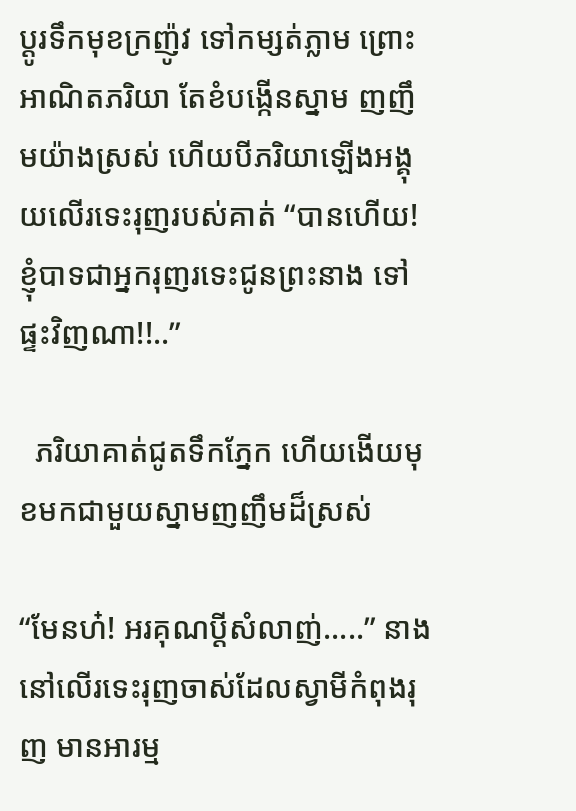ប្តូរទឹកមុខក្រញ៉ូវ ទៅកម្សត់ភ្លាម ព្រោះអាណិតភរិយា តែខំបង្កើនស្នាម ញញឹមយ៉ាងស្រស់ ហើយបីភរិយាឡើងអង្គុយលើរទេះរុញរបស់គាត់ “បានហើយ! ខ្ញុំបាទជាអ្នករុញរទេះជូនព្រះនាង ទៅផ្ទះវិញណា!!..”

  ភរិយាគាត់ជូតទឹកភ្នែក ហើយងើយមុខមកជាមួយស្នាមញញឹមដ៏ស្រស់

“មែនហ៎! អរគុណប្តីសំលាញ់.....” នាងនៅលើរទេះរុញចាស់ដែលស្វាមីកំពុងរុញ មានអារម្ម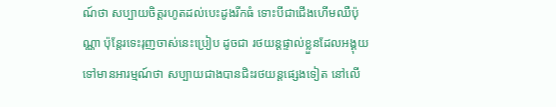ណ៍ថា សប្បាយចិត្តរហូតដល់បេះដូងរីកធំ ទោះបីជាជើងហើមឈឺប៉ុណ្ណា ប៉ុន្តែរទេះរុញចាស់នេះប្រៀប ដូចជា រថយន្តផ្ទាល់ខ្លួនដែលអង្គុយទៅមានអារម្មណ៍ថា សប្បាយជាងបានជិះរថយន្តផ្សេងទៀត នៅលើ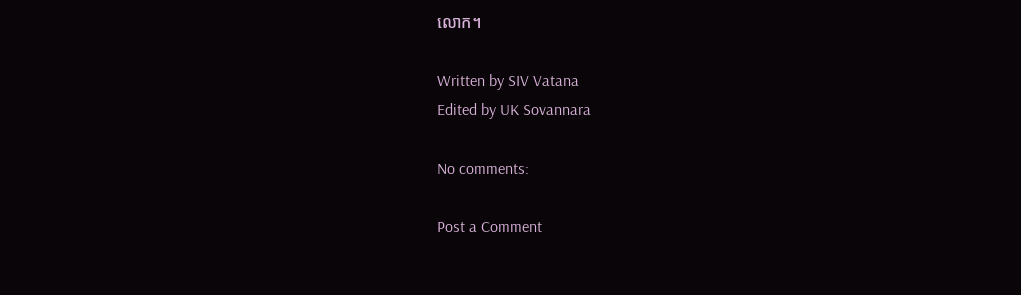លោក។

Written by SIV Vatana
Edited by UK Sovannara

No comments:

Post a Comment